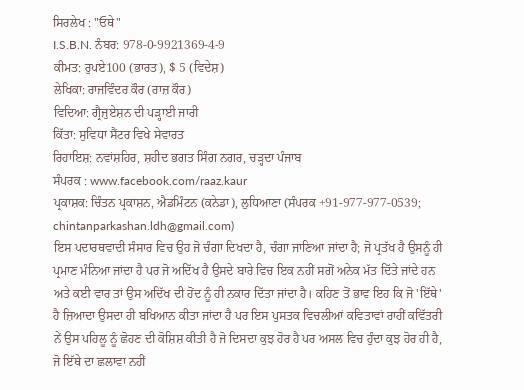ਸਿਰਲੇਖ : "ਓਥੇ"
I.S.B.N. ਨੰਬਰ: 978-0-9921369-4-9
ਕੀਮਤ: ਰੁਪਏ100 (ਭਾਰਤ), $ 5 (ਵਿਦੇਸ਼)
ਲੇਖਿਕਾ: ਰਾਜਵਿੰਦਰ ਕੌਰ (ਰਾਜ਼ ਕੌਰ)
ਵਿਦਿਆ: ਗ੍ਰੈਜੁਏਸ਼ਨ ਦੀ ਪੜ੍ਹਾਈ ਜਾਰੀ
ਕਿੱਤਾ: ਸੁਵਿਧਾ ਸੈਂਟਰ ਵਿਖੇ ਸੇਵਾਰਤ
ਰਿਹਾਇਸ਼: ਨਵਾਂਸ਼ਹਿਰ, ਸ਼ਹੀਦ ਭਗਤ ਸਿੰਗ ਨਗਰ, ਚੜ੍ਹਦਾ ਪੰਜਾਬ
ਸੰਪਰਕ : www.facebook.com/raaz.kaur
ਪ੍ਰਕਾਸ਼ਕ: ਚਿੰਤਨ ਪ੍ਰਕਾਸ਼ਨ, ਐਡਮਿੰਟਨ (ਕਨੇਡਾ), ਲੁਧਿਆਣਾ (ਸੰਪਰਕ +91-977-977-0539; chintanparkashan.ldh@gmail.com)
ਇਸ ਪਦਾਰਥਵਾਦੀ ਸੰਸਾਰ ਵਿਚ ਉਹ ਜੋ ਚੰਗਾ ਦਿਖਦਾ ਹੈ, ਚੰਗਾ ਜਾਣਿਆ ਜਾਂਦਾ ਹੈ; ਜੋ ਪ੍ਰਤੱਖ ਹੈ ਉਸਨੂੰ ਹੀ ਪ੍ਰਮਾਣ ਮੰਨਿਆ ਜਾਂਦਾ ਹੈ ਪਰ ਜੋ ਅਦਿੱਖ ਹੈ ਉਸਦੇ ਬਾਰੇ ਵਿਚ ਇਕ ਨਹੀਂ ਸਗੋਂ ਅਨੇਕ ਮੱਤ ਦਿੱਤੇ ਜਾਂਦੇ ਹਨ ਅਤੇ ਕਈ ਵਾਰ ਤਾਂ ਉਸ ਅਦਿੱਖ ਦੀ ਹੋਂਦ ਨੂੰ ਹੀ ਨਕਾਰ ਦਿੱਤਾ ਜਾਂਦਾ ਹੈ। ਕਹਿਣ ਤੋਂ ਭਾਵ ਇਹ ਕਿ ਜੋ 'ਇੱਥੇ' ਹੈ ਜ਼ਿਆਦਾ ਉਸਦਾ ਹੀ ਬਖਿਆਨ ਕੀਤਾ ਜਾਂਦਾ ਹੈ ਪਰ ਇਸ ਪੁਸਤਕ ਵਿਚਲੀਆਂ ਕਵਿਤਾਵਾਂ ਰਾਹੀਂ ਕਵਿੱਤਰੀ ਨੇਂ ਉਸ ਪਹਿਲੂ ਨੂੰ ਛੋਹਣ ਦੀ ਕੋਸ਼ਿਸ਼ ਕੀਤੀ ਹੈ ਜੋ ਦਿਸਦਾ ਕੁਝ ਹੋਰ ਹੈ ਪਰ ਅਸਲ ਵਿਚ ਹੁੰਦਾ ਕੁਝ ਹੋਰ ਹੀ ਹੈ, ਜੋ ਇੱਥੇ ਦਾ ਛਲਾਵਾ ਨਹੀਂ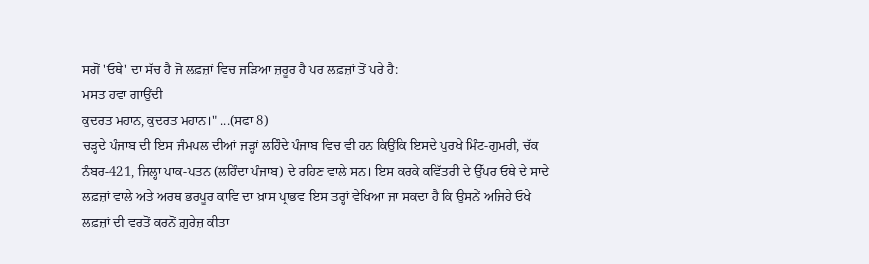ਸਗੋਂ 'ਓਥੇ' ਦਾ ਸੱਚ ਹੈ ਜੋ ਲਫ਼ਜ਼ਾਂ ਵਿਚ ਜੜਿਆ ਜ਼ਰੂਰ ਹੈ ਪਰ ਲਫ਼ਜ਼ਾਂ ਤੋਂ ਪਰੇ ਹੈ:
ਮਸਤ ਹਵਾ ਗਾਉਂਦੀ
ਕੁਦਰਤ ਮਹਾਨ, ਕੁਦਰਤ ਮਹਾਨ।" ...(ਸਫਾ 8)
ਚੜ੍ਹਦੇ ਪੰਜਾਬ ਦੀ ਇਸ ਜੰਮਪਲ ਦੀਆਂ ਜੜ੍ਹਾਂ ਲਹਿੰਦੇ ਪੰਜਾਬ ਵਿਚ ਵੀ ਹਨ ਕਿਉਂਕਿ ਇਸਦੇ ਪੁਰਖੇ ਮਿੰਟ-ਗੁਮਰੀ, ਚੱਕ ਨੰਬਰ-421, ਜਿਲ੍ਹਾ ਪਾਕ-ਪਤਨ (ਲਹਿੰਦਾ ਪੰਜਾਬ) ਦੇ ਰਹਿਣ ਵਾਲੇ ਸਨ। ਇਸ ਕਰਕੇ ਕਵਿੱਤਰੀ ਦੇ ਉੱਪਰ ਓਥੇ ਦੇ ਸਾਦੇ ਲਫ਼ਜ਼ਾਂ ਵਾਲੇ ਅਤੇ ਅਰਥ ਭਰਪੂਰ ਕਾਵਿ ਦਾ ਖ਼ਾਸ ਪ੍ਰਾਭਵ ਇਸ ਤਰ੍ਹਾਂ ਵੇਖਿਆ ਜਾ ਸਕਦਾ ਹੈ ਕਿ ਉਸਨੇਂ ਅਜਿਹੇ ਓਖੇ ਲਫ਼ਜ਼ਾਂ ਦੀ ਵਰਤੋਂ ਕਰਨੋਂ ਗ਼ੁਰੇਜ਼ ਕੀਤਾ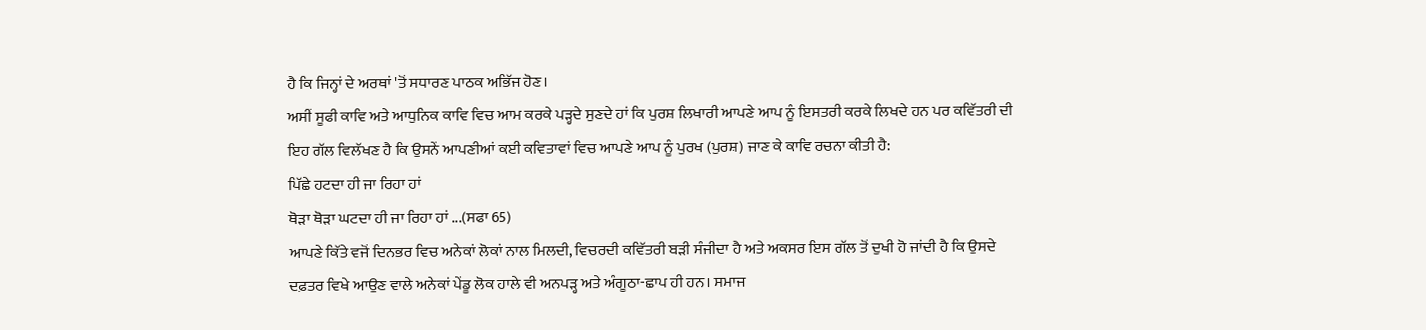ਹੈ ਕਿ ਜਿਨ੍ਹਾਂ ਦੇ ਅਰਥਾਂ 'ਤੋਂ ਸਧਾਰਣ ਪਾਠਕ ਅਭਿੱਜ ਹੋਣ।
ਅਸੀਂ ਸੂਫੀ ਕਾਵਿ ਅਤੇ ਆਧੁਨਿਕ ਕਾਵਿ ਵਿਚ ਆਮ ਕਰਕੇ ਪੜ੍ਹਦੇ ਸੁਣਦੇ ਹਾਂ ਕਿ ਪੁਰਸ਼ ਲਿਖਾਰੀ ਆਪਣੇ ਆਪ ਨੂੰ ਇਸਤਰੀ ਕਰਕੇ ਲਿਖਦੇ ਹਨ ਪਰ ਕਵਿੱਤਰੀ ਦੀ ਇਹ ਗੱਲ ਵਿਲੱਖਣ ਹੈ ਕਿ ਉਸਨੇਂ ਆਪਣੀਆਂ ਕਈ ਕਵਿਤਾਵਾਂ ਵਿਚ ਆਪਣੇ ਆਪ ਨੂੰ ਪੁਰਖ (ਪੁਰਸ਼) ਜਾਣ ਕੇ ਕਾਵਿ ਰਚਨਾ ਕੀਤੀ ਹੈ:
ਪਿੱਛੇ ਹਟਦਾ ਹੀ ਜਾ ਰਿਹਾ ਹਾਂ
ਥੋੜਾ ਥੋੜਾ ਘਟਦਾ ਹੀ ਜਾ ਰਿਹਾ ਹਾਂ ...(ਸਫਾ 65)
ਆਪਣੇ ਕਿੱਤੇ ਵਜੋਂ ਦਿਨਭਰ ਵਿਚ ਅਨੇਕਾਂ ਲੋਕਾਂ ਨਾਲ ਮਿਲਦੀ, ਵਿਚਰਦੀ ਕਵਿੱਤਰੀ ਬੜੀ ਸੰਜੀਦਾ ਹੈ ਅਤੇ ਅਕਸਰ ਇਸ ਗੱਲ ਤੋਂ ਦੁਖੀ ਹੋ ਜਾਂਦੀ ਹੈ ਕਿ ਉਸਦੇ ਦਫ਼ਤਰ ਵਿਖੇ ਆਉਣ ਵਾਲੇ ਅਨੇਕਾਂ ਪੇਂਡੂ ਲੋਕ ਹਾਲੇ ਵੀ ਅਨਪੜ੍ਹ ਅਤੇ ਅੰਗੂਠਾ-ਛਾਪ ਹੀ ਹਨ। ਸਮਾਜ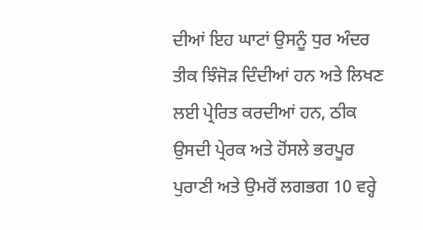ਦੀਆਂ ਇਹ ਘਾਟਾਂ ਉਸਨੂੰ ਧੁਰ ਅੰਦਰ ਤੀਕ ਝਿੰਜੋੜ ਦਿੰਦੀਆਂ ਹਨ ਅਤੇ ਲਿਖਣ ਲਈ ਪ੍ਰੇਰਿਤ ਕਰਦੀਆਂ ਹਨ, ਠੀਕ ਉਸਦੀ ਪ੍ਰੇਰਕ ਅਤੇ ਹੋਂਸਲੇ ਭਰਪੂਰ ਪੁਰਾਣੀ ਅਤੇ ਉਮਰੋਂ ਲਗਭਗ 10 ਵਰ੍ਹੇ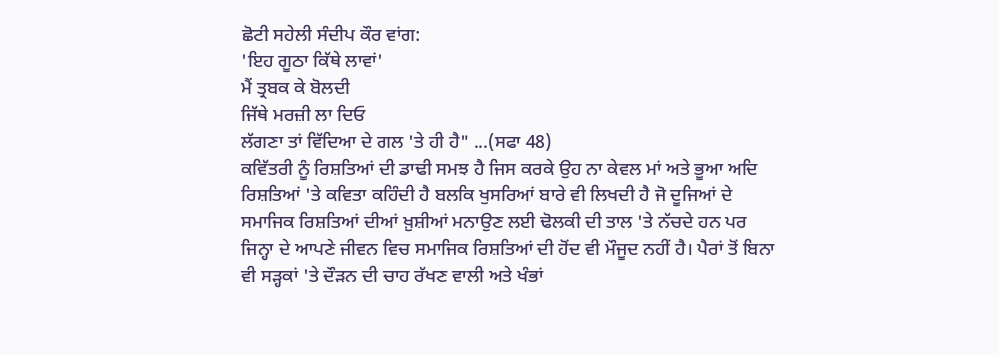ਛੋਟੀ ਸਹੇਲੀ ਸੰਦੀਪ ਕੌਰ ਵਾਂਗ:
'ਇਹ ਗੂਠਾ ਕਿੱਥੇ ਲਾਵਾਂ'
ਮੈਂ ਤ੍ਰਬਕ ਕੇ ਬੋਲਦੀ
ਜਿੱਥੇ ਮਰਜ਼ੀ ਲਾ ਦਿਓ
ਲੱਗਣਾ ਤਾਂ ਵਿੱਦਿਆ ਦੇ ਗਲ 'ਤੇ ਹੀ ਹੈ" ...(ਸਫਾ 48)
ਕਵਿੱਤਰੀ ਨੂੰ ਰਿਸ਼ਤਿਆਂ ਦੀ ਡਾਢੀ ਸਮਝ ਹੈ ਜਿਸ ਕਰਕੇ ਉਹ ਨਾ ਕੇਵਲ ਮਾਂ ਅਤੇ ਭੂਆ ਅਦਿ ਰਿਸ਼ਤਿਆਂ 'ਤੇ ਕਵਿਤਾ ਕਹਿੰਦੀ ਹੈ ਬਲਕਿ ਖੁਸਰਿਆਂ ਬਾਰੇ ਵੀ ਲਿਖਦੀ ਹੈ ਜੋ ਦੂਜਿਆਂ ਦੇ ਸਮਾਜਿਕ ਰਿਸ਼ਤਿਆਂ ਦੀਆਂ ਖ਼ੁਸ਼ੀਆਂ ਮਨਾਉਣ ਲਈ ਢੋਲਕੀ ਦੀ ਤਾਲ 'ਤੇ ਨੱਚਦੇ ਹਨ ਪਰ ਜਿਨ੍ਹਾ ਦੇ ਆਪਣੇ ਜੀਵਨ ਵਿਚ ਸਮਾਜਿਕ ਰਿਸ਼ਤਿਆਂ ਦੀ ਹੋਂਦ ਵੀ ਮੌਜੂਦ ਨਹੀਂ ਹੈ। ਪੈਰਾਂ ਤੋਂ ਬਿਨਾ ਵੀ ਸੜ੍ਹਕਾਂ 'ਤੇ ਦੌੜਨ ਦੀ ਚਾਹ ਰੱਖਣ ਵਾਲੀ ਅਤੇ ਖੰਭਾਂ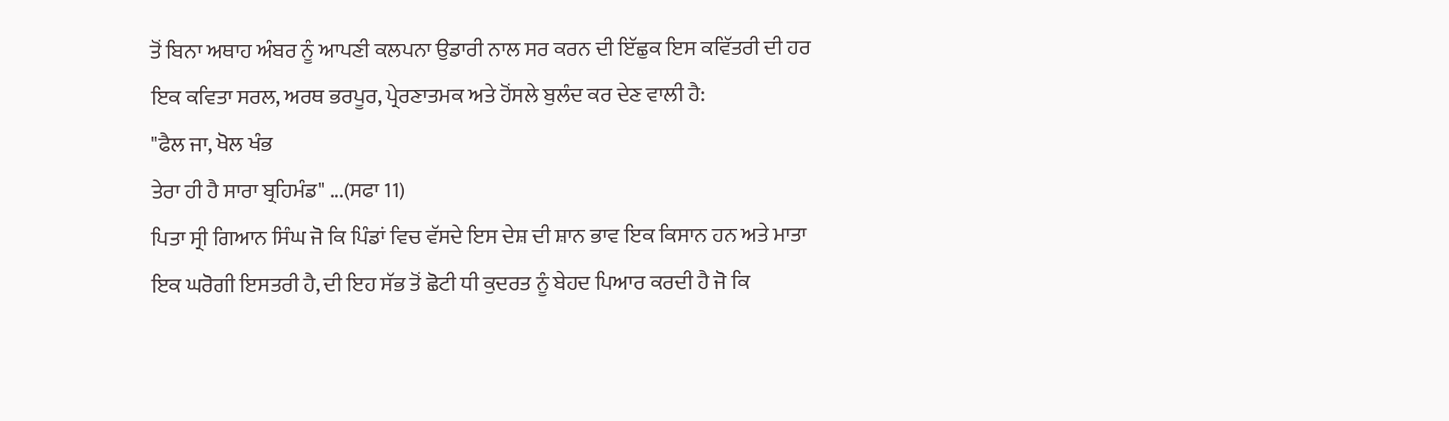ਤੋਂ ਬਿਨਾ ਅਥਾਹ ਅੰਬਰ ਨੂੰ ਆਪਣੀ ਕਲਪਨਾ ਉਡਾਰੀ ਨਾਲ ਸਰ ਕਰਨ ਦੀ ਇੱਛੁਕ ਇਸ ਕਵਿੱਤਰੀ ਦੀ ਹਰ ਇਕ ਕਵਿਤਾ ਸਰਲ, ਅਰਥ ਭਰਪੂਰ, ਪ੍ਰੇਰਣਾਤਮਕ ਅਤੇ ਹੋਂਸਲੇ ਬੁਲੰਦ ਕਰ ਦੇਣ ਵਾਲੀ ਹੈ:
"ਫੈਲ ਜਾ, ਖੋਲ ਖੰਭ
ਤੇਰਾ ਹੀ ਹੈ ਸਾਰਾ ਬ੍ਰਹਿਮੰਡ" ...(ਸਫਾ 11)
ਪਿਤਾ ਸ੍ਰੀ ਗਿਆਨ ਸਿੰਘ ਜੋ ਕਿ ਪਿੰਡਾਂ ਵਿਚ ਵੱਸਦੇ ਇਸ ਦੇਸ਼ ਦੀ ਸ਼ਾਨ ਭਾਵ ਇਕ ਕਿਸਾਨ ਹਨ ਅਤੇ ਮਾਤਾ ਇਕ ਘਰੋਗੀ ਇਸਤਰੀ ਹੈ, ਦੀ ਇਹ ਸੱਭ ਤੋਂ ਛੋਟੀ ਧੀ ਕੁਦਰਤ ਨੂੰ ਬੇਹਦ ਪਿਆਰ ਕਰਦੀ ਹੈ ਜੋ ਕਿ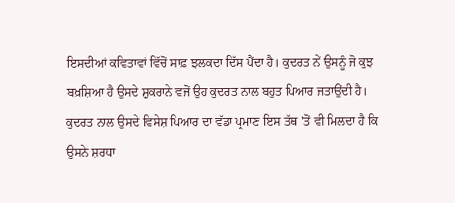ਇਸਦੀਆਂ ਕਵਿਤਾਵਾਂ ਵਿੱਚੋਂ ਸਾਫ਼ ਝਲਕਦਾ ਦਿੱਸ ਪੈਂਦਾ ਹੈ। ਕੁਦਰਤ ਨੇਂ ਉਸਨੂੰ ਜੋ ਕੁਝ ਬਖ਼ਸ਼ਿਆ ਹੈ ਉਸਦੇ ਸ਼ੁਕਰਾਨੇ ਵਜੋਂ ਉਹ ਕੁਦਰਤ ਨਾਲ ਬਹੁਤ ਪਿਆਰ ਜਤਾਉਂਦੀ ਹੈ। ਕੁਦਰਤ ਨਾਲ ਉਸਦੇ ਵਿਸੇਸ਼ ਪਿਆਰ ਦਾ ਵੱਡਾ ਪ੍ਰਮਾਣ ਇਸ ਤੱਥ 'ਤੋਂ ਵੀ ਮਿਲਦਾ ਹੈ ਕਿ ਉਸਨੇ ਸ਼ਰਧਾ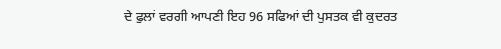ਦੇ ਫੁਲਾਂ ਵਰਗੀ ਆਪਣੀ ਇਹ 96 ਸਫਿਆਂ ਦੀ ਪੁਸਤਕ ਵੀ ਕੁਦਰਤ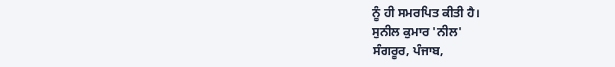ਨੂੰ ਹੀ ਸਮਰਪਿਤ ਕੀਤੀ ਹੈ।
ਸੁਨੀਲ ਕੁਮਾਰ 'ਨੀਲ'
ਸੰਗਰੂਰ, ਪੰਜਾਬ,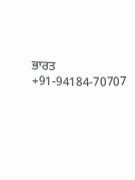ਭਾਰਤ
+91-94184-70707